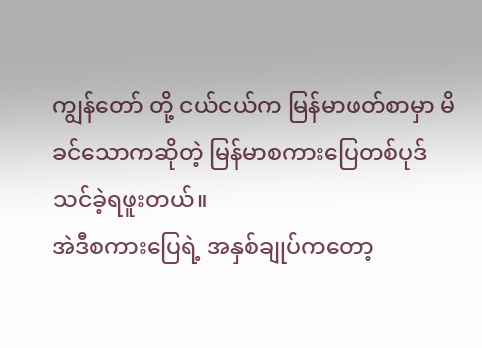ကျွန်တော် တို့ ငယ်ငယ်က မြန်မာဖတ်စာမှာ မိခင်သောကဆိုတဲ့ မြန်မာစကားပြေတစ်ပုဒ် သင်ခဲ့ရဖူးတယ်။
အဲဒီစကားပြေရဲ့ အနှစ်ချုပ်ကတော့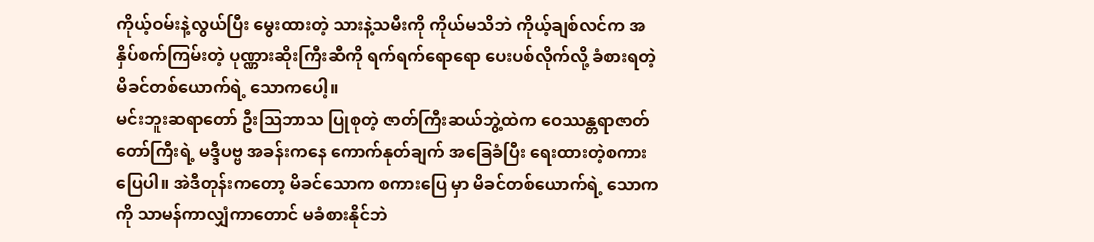ကိုယ့်ဝမ်းနဲ့လွယ်ပြီး မွေးထားတဲ့ သားနဲ့သမီးကို ကိုယ်မသိဘဲ ကိုယ့်ချစ်လင်က အနှိပ်စက်ကြမ်းတဲ့ ပုဏ္ဏားဆိုးကြီးဆီကို ရက်ရက်ရောရော ပေးပစ်လိုက်လို့ ခံစားရတဲ့မိခင်တစ်ယောက်ရဲ့ သောကပေါ့။
မင်းဘူးဆရာတော် ဦးသြဘာသ ပြုစုတဲ့ ဇာတ်ကြီးဆယ်ဘွဲ့ထဲက ဝေဿန္တရာဇာတ်တော်ကြီးရဲ့ မဒ္ဒီပဗ္ဗ အခန်းကနေ ကောက်နုတ်ချက် အခြေခံပြီး ရေးထားတဲ့စကားပြေပါ။ အဲဒီတုန်းကတော့ မိခင်သောက စကားပြေ မှာ မိခင်တစ်ယောက်ရဲ့ သောကကို သာမန်ကာလျှံကာတောင် မခံစားနိုင်ဘဲ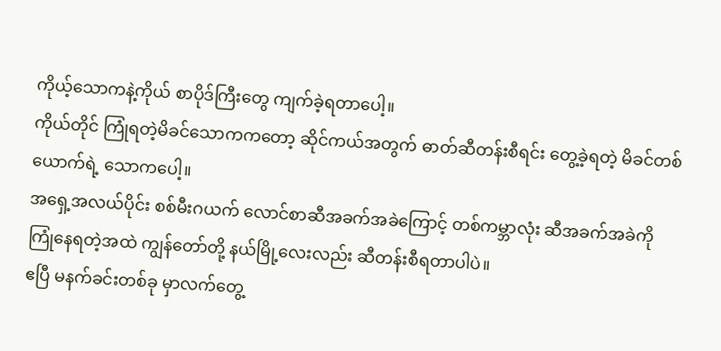ကိုယ့်သောကနဲ့ကိုယ် စာပိုဒ်ကြီးတွေ ကျက်ခဲ့ရတာပေါ့။
ကိုယ်တိုင် ကြုံရတဲ့မိခင်သောကကတော့ ဆိုင်ကယ်အတွက် ဓာတ်ဆီတန်းစီရင်း တွေ့ခဲ့ရတဲ့ မိခင်တစ်ယောက်ရဲ့ သောကပေါ့။
အရှေ့အလယ်ပိုင်း စစ်မီးဂယက် လောင်စာဆီအခက်အခဲကြောင့် တစ်ကမ္ဘာလုံး ဆီအခက်အခဲကို ကြုံနေရတဲ့အထဲ ကျွန်တော်တို့ နယ်မြို့လေးလည်း ဆီတန်းစီရတာပါပဲ။
ဧပြီ မနက်ခင်းတစ်ခု မှာလက်တွေ့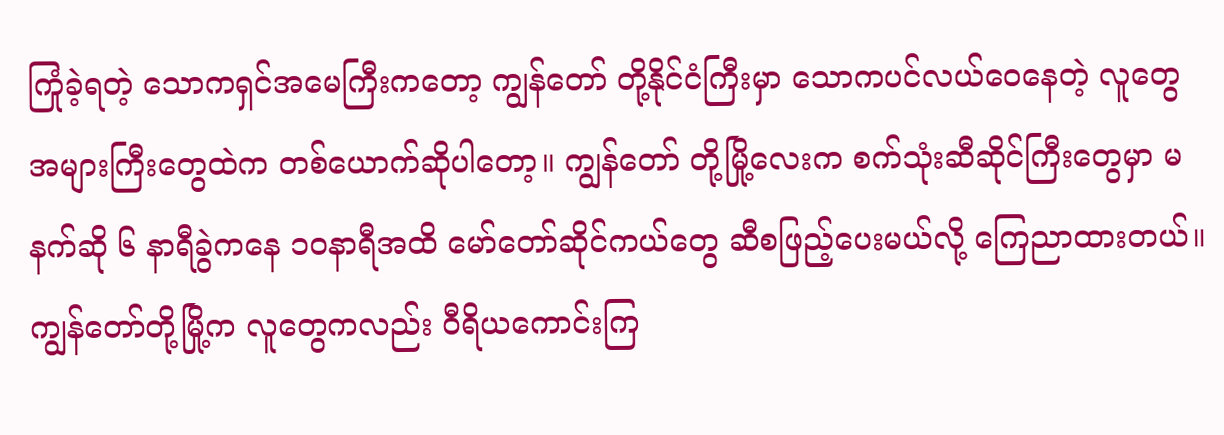ကြုံခဲ့ရတဲ့ သောကရှင်အမေကြီးကတော့ ကျွန်တော် တို့နိုင်ငံကြီးမှာ သောကပင်လယ်ဝေနေတဲ့ လူတွေ အများကြီးတွေထဲက တစ်ယောက်ဆိုပါတော့။ ကျွန်တော် တို့မြို့လေးက စက်သုံးဆီဆိုင်ကြီးတွေမှာ မနက်ဆို ၆ နာရီခွဲကနေ ၁၀နာရီအထိ မော်တော်ဆိုင်ကယ်တွေ ဆီစဖြည့်ပေးမယ်လို့ ကြေညာထားတယ်။
ကျွန်တော်တို့မြို့က လူတွေကလည်း ဝီရိယကောင်းကြ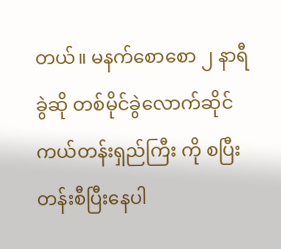တယ်။ မနက်စောစော ၂ နာရီခွဲဆို တစ်မိုင်ခွဲလောက်ဆိုင်ကယ်တန်းရှည်ကြီး ကို စပြီး တန်းစီပြီးနေပါ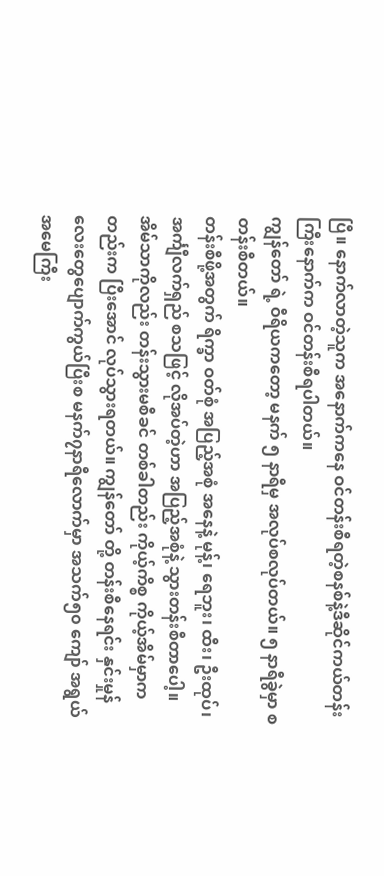ပြီ။ နောက်လာတဲ့သူက အနောက်ကနေ ဝင်တန်းစီရတဲ့စနစ်နဲ့ဒီဆိုင်ကယ်တန်းကြီးနောက်က ဝင်တန်းစီရပါတယ်။
ကျွန်တော် ရဲ့ ဝီရိယကတော့ မနက် ၅ နာရီမှ အလုပ်စလုပ်တယ်။ ၅ နာရီခွဲမှာ စတန်းစီတယ်။
တန်းစီဖို့အတွက် ရိက္ခာ ဝတ်စုံ အပြည့်အစုံ အနေနဲ့ မုန့်၊ ရေဘူး၊ ထီး၊ ဦးထုပ်၊ အင်္ကျီလက်ရှည် စသဖြင့် လိုအပ်တဲ့ဟာ အပြည့်အစုံနဲ့ သွားတန်းစီတာပေါ့။
အိမ်သာကိုလည်း တန်းသွားမစီခင် တစ်ခါတည်း ကိုယ့်ကိစ္စ ကိုယ့်အိမ်မှာကတည်းက ပြီးအောင် လုပ်သွားရတယ်။ ကျွန်တော် တို့ တန်းစီနေရင်း နှင်းမှုန်လေးတွေပျောက်ကွယ်ပြီးစ မနက်၇နာရီလောက်မှာ အသက်၅၀ ကျော် အရွယ် အမေကြီး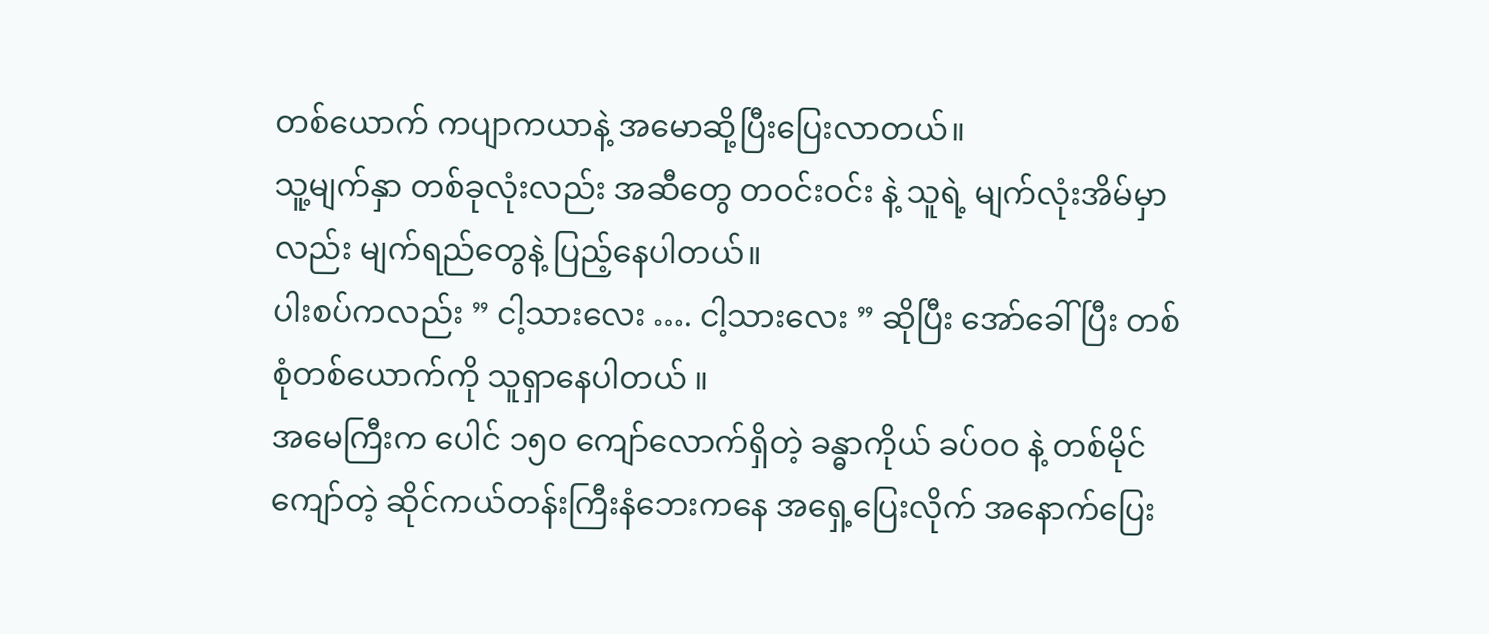တစ်ယောက် ကပျာကယာနဲ့ အမောဆို့ပြီးပြေးလာတယ်။
သူ့မျက်နှာ တစ်ခုလုံးလည်း အဆီတွေ တဝင်းဝင်း နဲ့ သူရဲ့ မျက်လုံးအိမ်မှာလည်း မျက်ရည်တွေနဲ့ ပြည့်နေပါတယ်။
ပါးစပ်ကလည်း ” ငါ့သားလေး …. ငါ့သားလေး ” ဆိုပြီး အော်ခေါ်ပြီး တစ်စုံတစ်ယောက်ကို သူရှာနေပါတယ် ။
အမေကြီးက ပေါင် ၁၅၀ ကျော်လောက်ရှိတဲ့ ခန္ဓာကိုယ် ခပ်ဝဝ နဲ့ တစ်မိုင်ကျော်တဲ့ ဆိုင်ကယ်တန်းကြီးနံဘေးကနေ အရှေ့ပြေးလိုက် အနောက်ပြေး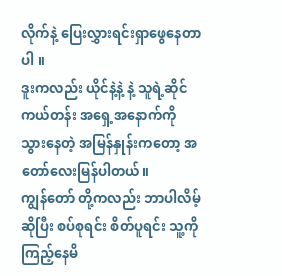လိုက်နဲ့ ပြေးလွှားရင်းရှာဖွေနေတာပါ ။
ဒူးကလည်း ယိုင်နဲ့နဲ့ နဲ့ သူရဲ့ဆိုင်ကယ်တန်း အရှေ့အနောက်ကို သွားနေတဲ့ အမြန်နှုန်းကတော့ အတော်လေးမြန်ပါတယ်။
ကျွန်တော် တို့ကလည်း ဘာပါလိမ့် ဆိုပြီး စပ်စုရင်း စိတ်ပူရင်း သူ့ကို ကြည့်နေမိ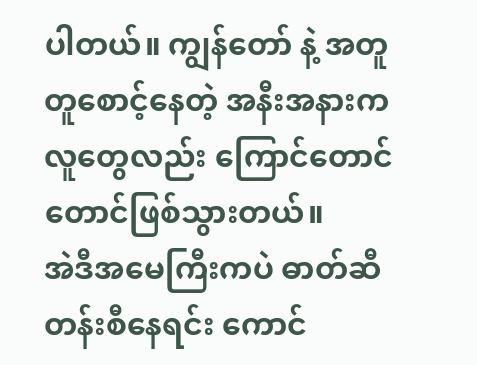ပါတယ်။ ကျွန်တော် နဲ့ အတူတူစောင့်နေတဲ့ အနီးအနားကလူတွေလည်း ကြောင်တောင်တောင်ဖြစ်သွားတယ်။
အဲဒီအမေကြီးကပဲ ဓာတ်ဆီတန်းစီနေရင်း ကောင်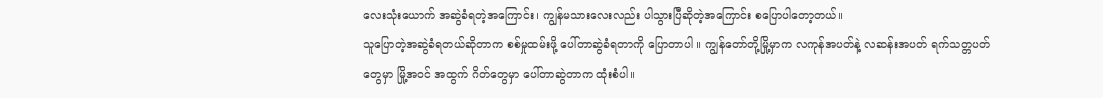လေးသုံးယောက် အဆွဲခံရတဲ့အကြောင်း၊ ကျွန်မသားလေးလည်း ပါသွားပြီဆိုတဲ့အကြောင်း စပြောပါတော့တယ်။
သူပြောတဲ့အဆွဲခံရတယ်ဆိုတာက စစ်မှုထမ်းဖို့ ပေါ်တာဆွဲခံရတာကို ပြောတာပါ ။ ကျွန်တော်တို့မြို့မှာက လကုန်အပတ်နဲ့ လဆန်းအပတ် ရက်သတ္တပတ် တွေမှာ မြို့အဝင် အထွက် ဂိတ်တွေမှာ ပေါ်တာဆွဲတာက ထုံးစံပါ။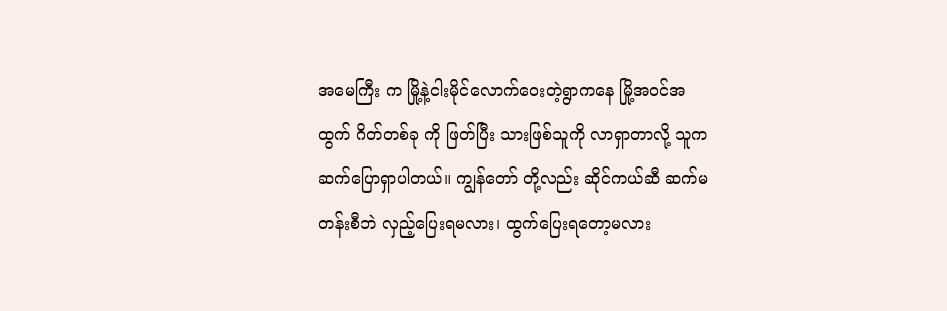အမေကြီး က မြို့နဲ့ငါးမိုင်လောက်ဝေးတဲ့ရွာကနေ မြို့အဝင်အထွက် ဂိတ်တစ်ခု ကို ဖြတ်ပြီး သားဖြစ်သူကို လာရှာတာလို့ သူက ဆက်ပြောရှာပါတယ်။ ကျွန်တော် တို့လည်း ဆိုင်ကယ်ဆီ ဆက်မတန်းစီဘဲ လှည့်ပြေးရမလား၊ ထွက်ပြေးရတော့မလား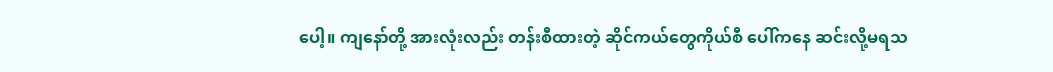ပေါ့။ ကျနော်တို့ အားလုံးလည်း တန်းစီထားတဲ့ ဆိုင်ကယ်တွေကိုယ်စီ ပေါ်ကနေ ဆင်းလို့မရသ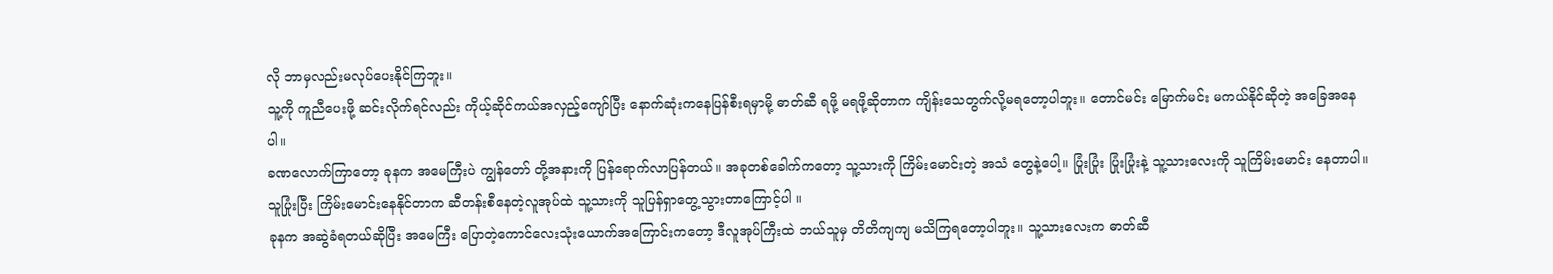လို ဘာမှလည်းမလုပ်ပေးနိုင်ကြဘူး။
သူ့ကို ကူညီပေးဖို့ ဆင်းလိုက်ရင်လည်း ကိုယ့်ဆိုင်ကယ်အလှည့်ကျော်ပြီး နောက်ဆုံးကနေပြန်စီးရမှာမို့ ဓာတ်ဆီ ရဖို့ မရဖို့ဆိုတာက ကျိန်းသေတွက်လို့မရတော့ပါဘူး။ တောင်မင်း မြောက်မင်း မကယ်နိုင်ဆိုတဲ့ အခြေအနေပါ။
ခဏလောက်ကြာတော့ ခုနက အမေကြီးပဲ ကျွန်တော် တို့အနားကို ပြန်ရောက်လာပြန်တယ်။ အခုတစ်ခေါက်ကတော့ သူ့သားကို ကြိမ်းမောင်းတဲ့ အသံ တွေနဲ့ပေါ့။ ပြုံးပြုံး ပြုံးပြုံးနဲ့ သူ့သားလေးကို သူကြိမ်းမောင်း နေတာပါ။
သူပြုံးပြီး ကြိမ်းမောင်းနေနိုင်တာက ဆီတန်းစီနေတဲ့လူအုပ်ထဲ သူ့သားကို သူပြန်ရှာတွေ့သွားတာကြောင့်ပါ ။
ခုနက အဆွဲခံရတယ်ဆိုပြီး အမေကြီး ပြောတဲ့ကောင်လေးသုံးယောက်အကြောင်းကတော့ ဒီလူအုပ်ကြီးထဲ ဘယ်သူမှ တိတိကျကျ မသိကြရတော့ပါဘူး။ သူ့သားလေးက ဓာတ်ဆီ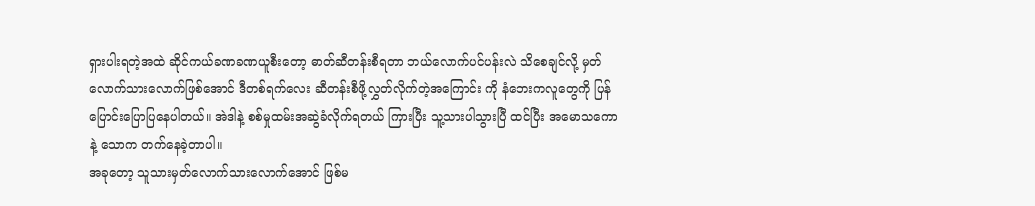ရှားပါးရတဲ့အထဲ ဆိုင်ကယ်ခဏခဏယူစီးတော့ ဓာတ်ဆီတန်းစီရတာ ဘယ်လောက်ပင်ပန်းလဲ သိစေချင်လို့ မှတ်လောက်သားလောက်ဖြစ်အောင် ဒီတစ်ရက်လေး ဆီတန်းစီဖို့လွှတ်လိုက်တဲ့အကြောင်း ကို နံဘေးကလူတွေကို ပြန်ပြောင်းပြောပြနေပါတယ်။ အဲဒါနဲ့ စစ်မှုထမ်းအဆွဲခံလိုက်ရတယ် ကြားပြီး သူ့သားပါသွားပြီ ထင်ပြီး အမောသကော နဲ့ သောက တက်နေခဲ့တာပါ။
အခုတော့ သူသားမှတ်လောက်သားလောက်အောင် ဖြစ်မ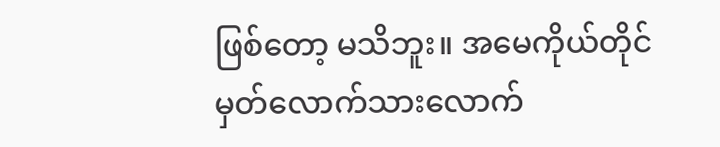ဖြစ်တော့ မသိဘူး။ အမေကိုယ်တိုင် မှတ်လောက်သားလောက်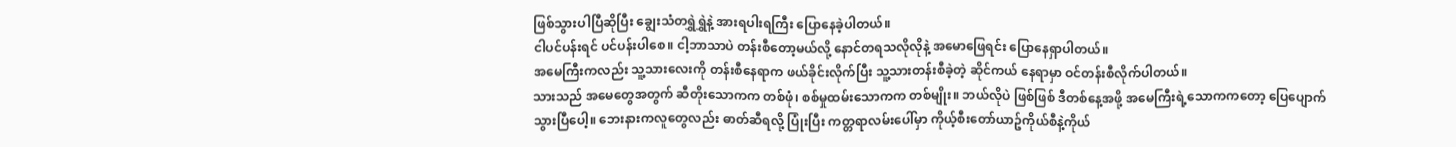ဖြစ်သွားပါပြီဆိုပြီး ချွေးသံတရွှဲရွှဲနဲ့ အားရပါးရကြီး ပြောနေခဲ့ပါတယ်။
ငါပင်ပန်းရင် ပင်ပန်းပါစေ။ ငါ့ဘာသာပဲ တန်းစီတော့မယ်လို့ နောင်တရသလိုလိုနဲ့ အမောဖြေရင်း ပြောနေရှာပါတယ်။
အမေကြီးကလည်း သူ့သားလေးကို တန်းစီနေရာက ဖယ်ခိုင်းလိုက်ပြီး သူ့သားတန်းစီခဲ့တဲ့ ဆိုင်ကယ် နေရာမှာ ဝင်တန်းစီလိုက်ပါတယ်။
သားသည် အမေတွေအတွက် ဆီတိုးသောကက တစ်ဖုံ၊ စစ်မှုထမ်းသောကက တစ်မျိုး။ ဘယ်လိုပဲ ဖြစ်ဖြစ် ဒီတစ်နေ့အဖို့ အမေကြီးရဲ့သောကကတော့ ပြေပျောက်သွားပြီပေါ့။ ဘေးနားကလူတွေလည်း ဓာတ်ဆီရလို့ ပြုံးပြီး ကတ္တရာလမ်းပေါ်မှာ ကိုယ့်စီးတော်ယာဥ်ကိုယ်စီနဲ့ကိုယ်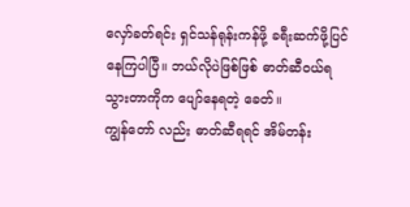လှော်ခတ်ရင်း ရှင်သန်ရုန်းကန်ဖို့ ခရီးဆက်ဖို့ပြင်နေကြပါပြီ။ ဘယ်လိုပဲဖြစ်ဖြစ် ဓာတ်ဆီဝယ်ရသွားတာကိုက ပျော်နေရတဲ့ ခေတ်။
ကျွန်တော် လည်း ဓာတ်ဆီရရင် အိမ်တန်း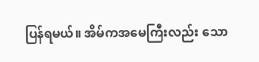ပြန်ရမယ်။ အိမ်ကအမေကြီးလည်း သော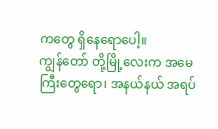ကတွေ ရှိနေရောပေါ့။
ကျွန်တော် တို့မြို့လေးက အမေကြီးတွေရော၊ အနယ်နယ် အရပ်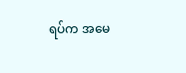ရပ်က အမေ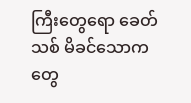ကြီးတွေရော ခေတ်သစ် မိခင်သောကတွေ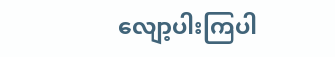လျော့ပါးကြပါ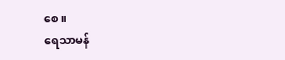စေ။
ရေသာမန်